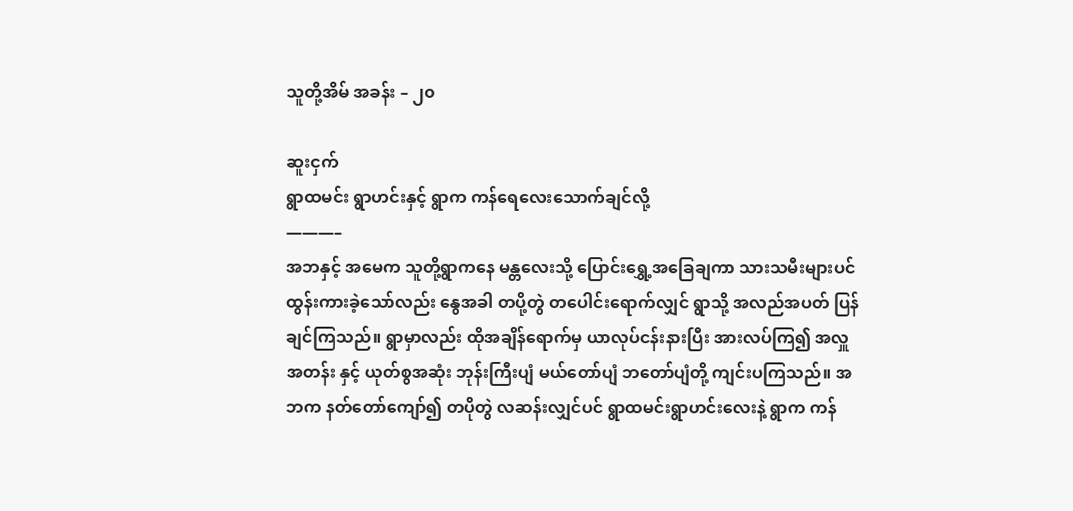သူတို့အိမ် အခန်း – ၂၀

ဆူးငှက်
ရွာထမင်း ရွာဟင်းနှင့် ရွာက ကန်ရေလေးသောက်ချင်လို့
———–
အဘနှင့် အမေက သူတို့ရွာကနေ မန္တလေးသို့ ပြောင်းရွှေ့အခြေချကာ သားသမီးများပင် ထွန်းကားခဲ့သော်လည်း နွေအခါ တပို့တွဲ တပေါင်းရောက်လျှင် ရွာသို့ အလည်အပတ် ပြန်ချင်ကြသည်။ ရွာမှာလည်း ထိုအချိန်ရောက်မှ ယာလုပ်ငန်းနားပြီး အားလပ်ကြ၍ အလှူအတန်း နှင့် ယုတ်စွအဆုံး ဘုန်းကြီးပျံ မယ်တော်ပျံ ဘတော်ပျံတို့ ကျင်းပကြသည်။ အဘက နတ်တော်ကျော်၍ တပိုတွဲ လဆန်းလျှင်ပင် ရွာထမင်းရွာဟင်းလေးနဲ့ ရွာက ကန်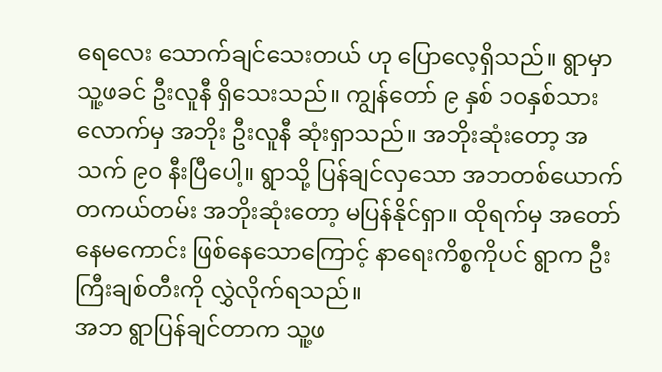ရေလေး သောက်ချင်သေးတယ် ဟု ပြောလေ့ရှိသည်။ ရွာမှာ သူ့ဖခင် ဦးလူနီ ရှိသေးသည်။ ကျွန်တော် ၉ နှစ် ၁၀နှစ်သားလောက်မှ အဘိုး ဦးလူနီ ဆုံးရှာသည်။ အဘိုးဆုံးတော့ အသက် ၉၀ နီးပြီပေါ့။ ရွာသို့ ပြန်ချင်လှသော အဘတစ်ယောက် တကယ်တမ်း အဘိုးဆုံးတော့ မပြန်နိုင်ရှာ။ ထိုရက်မှ အတော်နေမကောင်း ဖြစ်နေသောကြောင့် နာရေးကိစ္စကိုပင် ရွာက ဦးကြီးချစ်တီးကို လွှဲလိုက်ရသည်။
အဘ ရွာပြန်ချင်တာက သူ့ဖ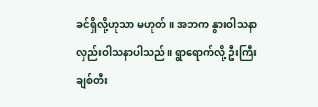ခင်ရှိလို့ဟုသာ မဟုတ်။ အဘက နွားဝါသနာ လှည်းဝါသနာပါသည်။ ရွာရောက်လို့ ဦးကြီးချစ်တီး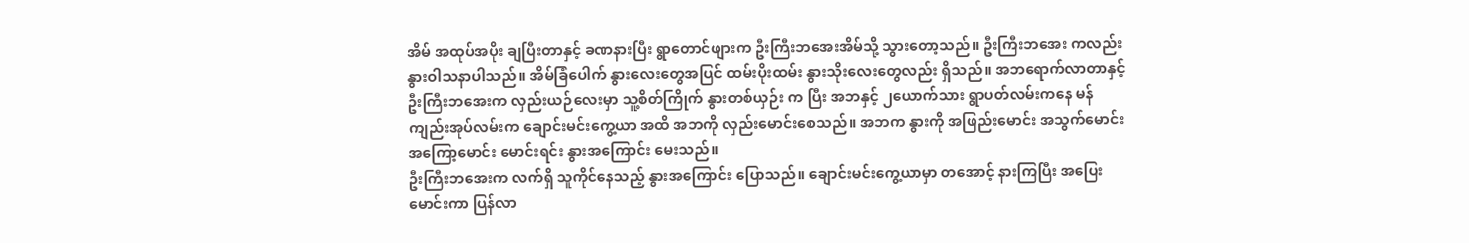အိမ် အထုပ်အပိုး ချပြီးတာနှင့် ခဏနားပြီး ရွာတောင်ဖျားက ဦးကြီးဘအေးအိမ်သို့ သွားတော့သည်။ ဦးကြီးဘအေး ကလည်း နွားဝါသနာပါသည်။ အိမ်ခြံပေါက် နွားလေးတွေအပြင် ထမ်းပိုးထမ်း နွားသိုးလေးတွေလည်း ရှိသည်။ အဘရောက်လာတာနှင့် ဦးကြီးဘအေးက လှည်းယဉ်လေးမှာ သူ့စိတ်ကြိုက် နွားတစ်ယှဉ်း က ပြီး အဘနှင့် ၂ယောက်သား ရွာပတ်လမ်းကနေ မန်ကျည်းအုပ်လမ်းက ချောင်းမင်းကွေ့ယာ အထိ အဘကို လှည်းမောင်းစေသည်။ အဘက နွားကို အဖြည်းမောင်း အသွက်မောင်း အကြော့မောင်း မောင်းရင်း နွားအကြောင်း မေးသည်။
ဦးကြီးဘအေးက လက်ရှိ သူကိုင်နေသည့် နွားအကြောင်း ပြောသည်။ ချောင်းမင်းကွေ့ယာမှာ တအောင့် နားကြပြီး အပြေးမောင်းကာ ပြန်လာ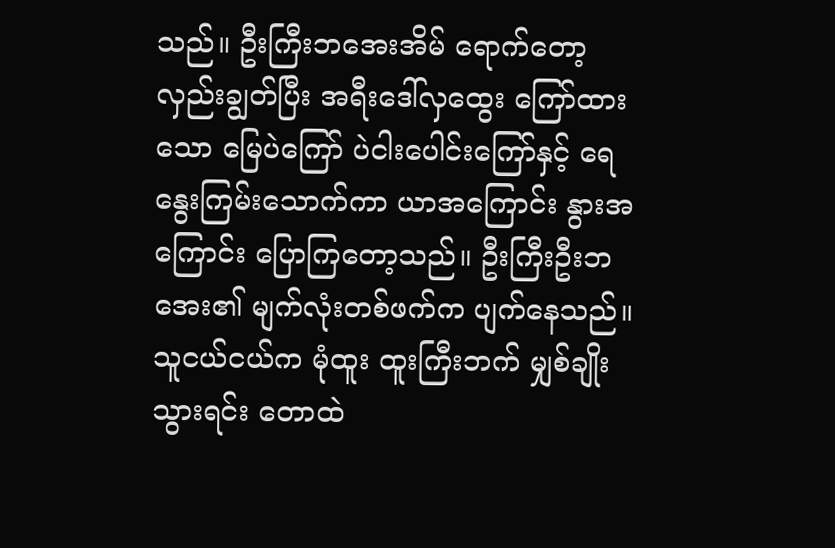သည်။ ဦးကြီးဘအေးအိမ် ရောက်တော့ လှည်းချွတ်ပြီး အရီးဒေါ်လှထွေး ကြော်ထားသော မြေပဲကြော် ပဲငါးပေါင်းကြော်နှင့် ရေနွေးကြမ်းသောက်ကာ ယာအကြောင်း နွားအကြောင်း ပြောကြတော့သည်။ ဦးကြီးဦးဘအေး၏ မျက်လုံးတစ်ဖက်က ပျက်နေသည်။ သူငယ်ငယ်က မုံထူး ထူးကြီးဘက် မျှစ်ချိုး သွားရင်း တောထဲ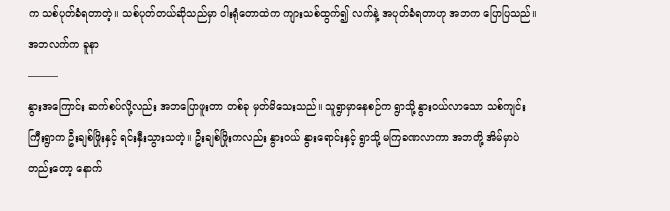က သစ်ပုတ်ခံရတာတဲ့။ သစ်ပုတ်တယ်ဆိုသည်မှာ ဝါးရုံတောထဲက ကျားသစ်ထွက်၍ လက်နဲ့ အပုတ်ခံရတာဟု အဘက ပြောပြသည်။
အဘလက်က ခူနာ
———
နွားအကြောင်း ဆက်စပ်လို့လည်း အဘပြောဖူးတာ တစ်ခု မှတ်မိသေးသည်။ သူရွာမှာနေစဉ်က ရွာသို့ နွားဝယ်လာသော သစ်ကျင်းကြီးရွာက ဦးချစ်ဖြိုးနှင့် ရင်းနှီးသွားသတဲ့။ ဦးချစ်ဖြိုးကလည်း နွားဝယ် နွားရောင်းနှင့် ရွာသို့ မကြခဏလာကာ အဘတို့ အိမ်မှာပဲ တည်းတော့ နောက်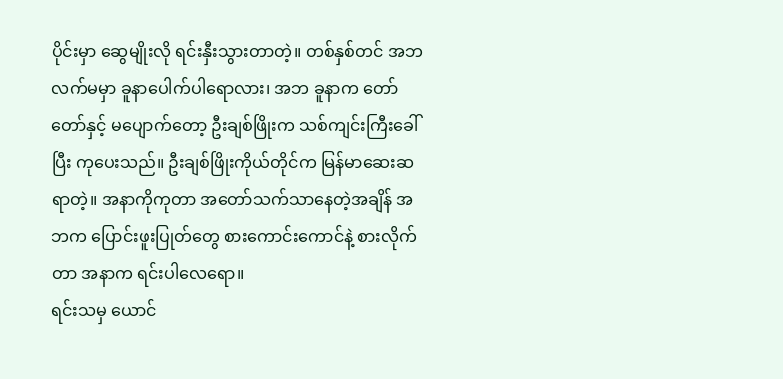ပိုင်းမှာ ဆွေမျိုးလို ရင်းနှီးသွားတာတဲ့။ တစ်နှစ်တင် အဘ လက်မမှာ ခူနာပေါက်ပါရောလား၊ အဘ ခူနာက တော်တော်နှင့် မပျောက်တော့ ဦးချစ်ဖြိုးက သစ်ကျင်းကြီးခေါ်ပြီး ကုပေးသည်။ ဦးချစ်ဖြိုးကိုယ်တိုင်က မြန်မာဆေးဆရာတဲ့။ အနာကိုကုတာ အတော်သက်သာနေတဲ့အချိန် အဘက ပြောင်းဖူးပြုတ်တွေ စားကောင်းကောင်နဲ့ စားလိုက်တာ အနာက ရင်းပါလေရော။
ရင်းသမှ ယောင်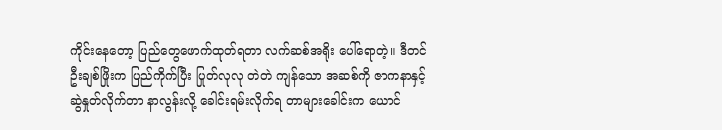ကိုင်းနေတော့ ပြည်တွေဖောက်ထုတ်ရတာ လက်ဆစ်အရိုး ပေါ်ရောတဲ့။ ဒီတင် ဦးချစ်ဖြိုးက ပြည်ကိုက်ပြီး ပြုတ်လုလု တဲတဲ ကျန်သော အဆစ်ကို ဇာကနာနှင့် ဆွဲနှုတ်လိုက်တာ နာလွန်းလို့ ခေါင်းရမ်းလိုက်ရ တာများခေါင်းက ယောင်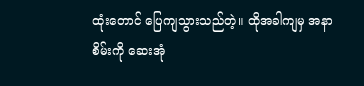ထုံးတောင် ပြေကျသွားသည်တဲ့။ ထိုအခါကျမှ အနာစိမ်းကို ဆေးအုံ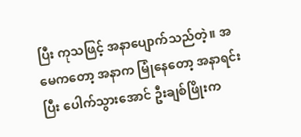ပြီး ကုသဖြင့် အနာပျောက်သည်တဲ့။ အမေကတော့ အနာက မြုံနေတော့ အနာရင်းပြီး ပေါက်သွားအောင် ဦးချစ်ဖြိုးက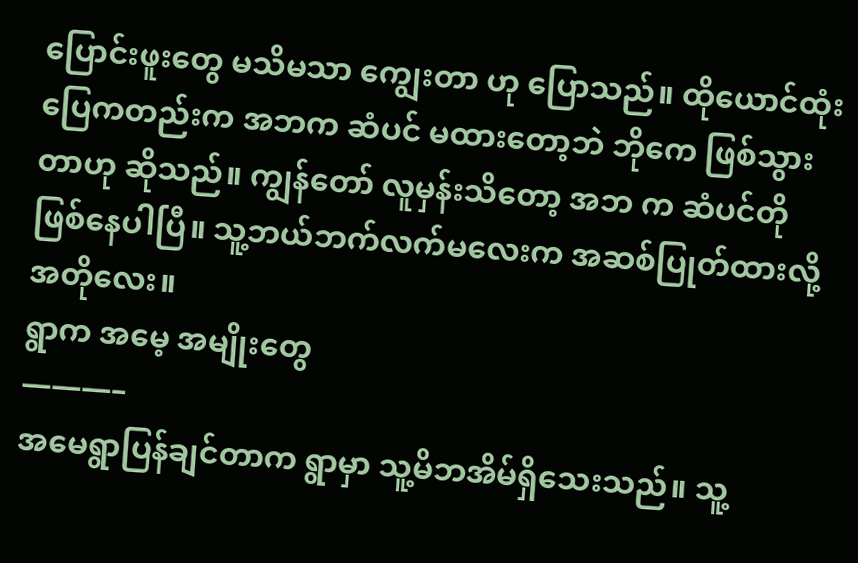ပြောင်းဖူးတွေ မသိမသာ ကျွေးတာ ဟု ပြောသည်။ ထိုယောင်ထုံး ပြေကတည်းက အဘက ဆံပင် မထားတော့ဘဲ ဘိုကေ ဖြစ်သွားတာဟု ဆိုသည်။ ကျွန်တော် လူမှန်းသိတော့ အဘ က ဆံပင်တို ဖြစ်နေပါပြီ။ သူ့ဘယ်ဘက်လက်မလေးက အဆစ်ပြုတ်ထားလို့ အတိုလေး။
ရွာက အမေ့ အမျိုးတွေ
———–
အမေရွာပြန်ချင်တာက ရွာမှာ သူ့မိဘအိမ်ရှိသေးသည်။ သူ့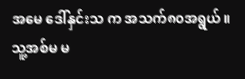အမေ ဒေါ်နှင်းသ က အသက်၈၀အရွယ်။ သူ့အစ်မ မ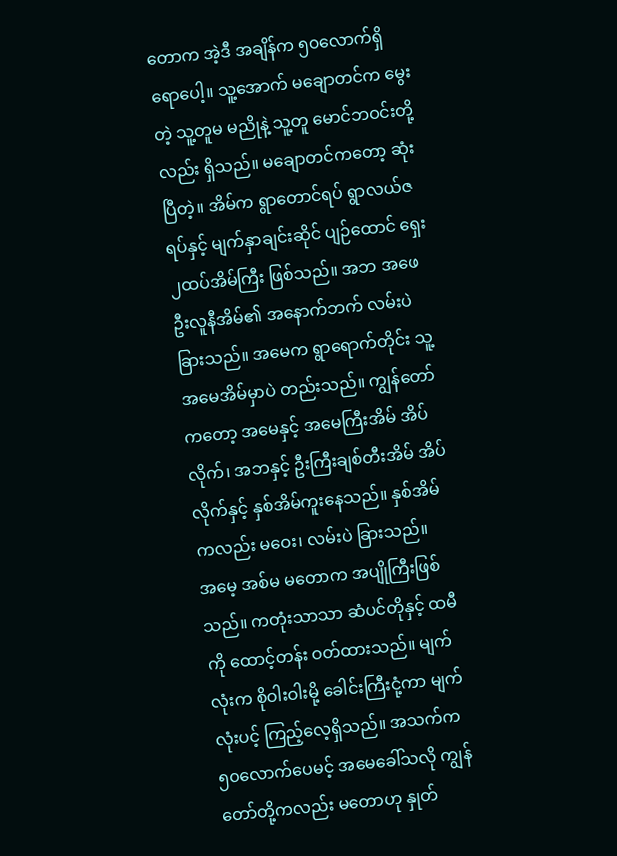တောက အဲ့ဒီ အချိန်က ၅၀လောက်ရှိရောပေါ့။ သူ့အောက် မချောတင်က မွေးတဲ့ သူ့တူမ မညိုနဲ့ သူ့တူ မောင်ဘဝင်းတို့လည်း ရှိသည်။ မချောတင်ကတော့ ဆုံးပြီတဲ့။ အိမ်က ရွာတောင်ရပ် ရွာလယ်ဇရပ်နှင့် မျက်နှာချင်းဆိုင် ပျဉ်ထောင် ရှေး၂ထပ်အိမ်ကြီး ဖြစ်သည်။ အဘ အဖေ ဦးလူနီအိမ်၏ အနောက်ဘက် လမ်းပဲခြားသည်။ အမေက ရွာရောက်တိုင်း သူ့အမေအိမ်မှာပဲ တည်းသည်။ ကျွန်တော်ကတော့ အမေနှင့် အမေကြီးအိမ် အိပ်လိုက်၊ အဘနှင့် ဦးကြီးချစ်တီးအိမ် အိပ်လိုက်နှင့် နှစ်အိမ်ကူးနေသည်။ နှစ်အိမ်ကလည်း မဝေး၊ လမ်းပဲ ခြားသည်။
အမေ့ အစ်မ မတောက အပျိုကြီးဖြစ်သည်။ ကတုံးသာသာ ဆံပင်တိုနှင့် ထမီကို ထောင့်တန်း ဝတ်ထားသည်။ မျက်လုံးက စိုဝါးဝါးမို့ ခေါင်းကြီးငုံ့ကာ မျက်လုံးပင့် ကြည့်လေ့ရှိသည်။ အသက်က ၅၀လောက်ပေမင့် အမေခေါ်သလို ကျွန်တော်တို့ကလည်း မတောဟု နှုတ်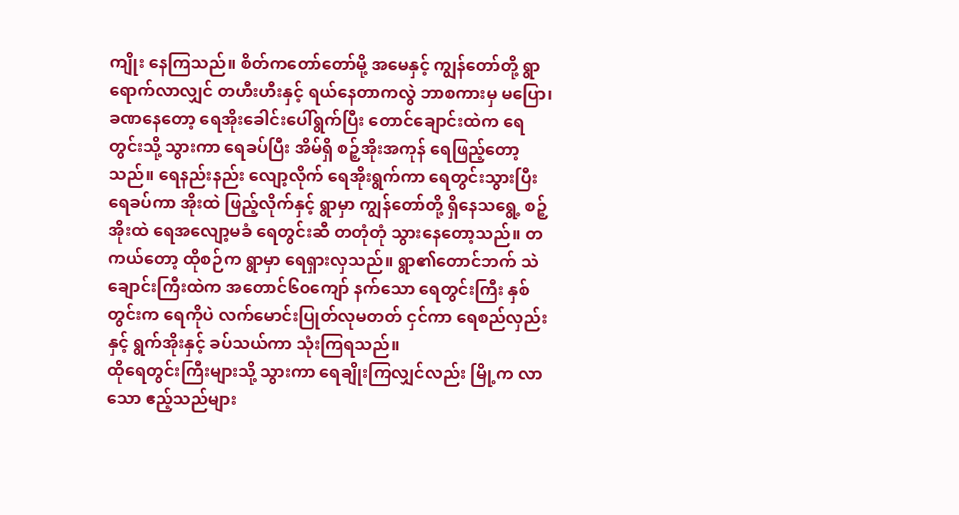ကျိုး နေကြသည်။ စိတ်ကတော်တော်မို့ အမေနှင့် ကျွန်တော်တို့ ရွာရောက်လာလျှင် တဟီးဟီးနှင့် ရယ်နေတာကလွဲ ဘာစကားမှ မပြော၊ ခဏနေတော့ ရေအိုးခေါင်းပေါ်ရွက်ပြီး တောင်ချောင်းထဲက ရေတွင်းသို့ သွားကာ ရေခပ်ပြီး အိမ်ရှိ စဉ့်အိုးအကုန် ရေဖြည့်တော့သည်။ ရေနည်းနည်း လျော့လိုက် ရေအိုးရွက်ကာ ရေတွင်းသွားပြီး ရေခပ်ကာ အိုးထဲ ဖြည့်လိုက်နှင့် ရွာမှာ ကျွန်တော်တို့ ရှိနေသရွေ့ စဉ့်အိုးထဲ ရေအလျော့မခံ ရေတွင်းဆီ တတုံတုံ သွားနေတော့သည်။ တကယ်တော့ ထိုစဉ်က ရွာမှာ ရေရှားလှသည်။ ရွာ၏တောင်ဘက် သဲချောင်းကြီးထဲက အတောင်၆၀ကျော် နက်သော ရေတွင်းကြီး နှစ်တွင်းက ရေကိုပဲ လက်မောင်းပြုတ်လုမတတ် ငှင်ကာ ရေစည်လှည်းနှင့် ရွက်အိုးနှင့် ခပ်သယ်ကာ သုံးကြရသည်။
ထိုရေတွင်းကြီးများသို့ သွားကာ ရေချိုးကြလျှင်လည်း မြို့က လာသော ဧည့်သည်များ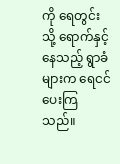ကို ရေတွင်းသို့ ရောက်နှင့်နေသည့် ရွာခံများက ရေငင်ပေးကြသည်။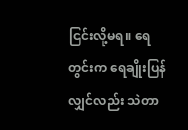ငြင်းလို့မရ။ ရေတွင်းက ရေချိုးပြန်လျှင်လည်း သဲတာ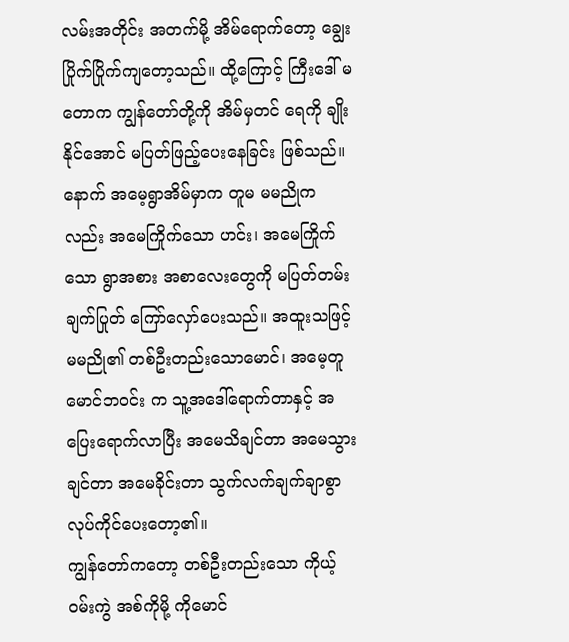လမ်းအတိုင်း အတက်မို့ အိမ်ရောက်တော့ ချွေးပြိုက်ပြိုက်ကျတော့သည်။ ထို့ကြောင့် ကြီးဒေါ် မတောက ကျွန်တော်တို့ကို အိမ်မှတင် ရေကို ချိုးနိုင်အောင် မပြတ်ဖြည့်ပေးနေခြင်း ဖြစ်သည်။ နောက် အမေ့ရွာအိမ်မှာက တူမ မမညိုကလည်း အမေကြိုက်သော ဟင်း၊ အမေကြိုက်သော ရွာအစား အစာလေးတွေကို မပြတ်တမ်း ချက်ပြုတ် ကြော်လှော်ပေးသည်။ အထူးသဖြင့် မမညို၏ တစ်ဦးတည်းသောမောင်၊ အမေ့တူ မောင်ဘဝင်း က သူ့အဒေါ်ရောက်တာနှင့် အပြေးရောက်လာပြီး အမေသိချင်တာ အမေသွားချင်တာ အမေခိုင်းတာ သွက်လက်ချက်ချာစွာ လုပ်ကိုင်ပေးတော့၏။
ကျွန်တော်ကတော့ တစ်ဦးတည်းသော ကိုယ့်ဝမ်းကွဲ အစ်ကိုမို့ ကိုမောင်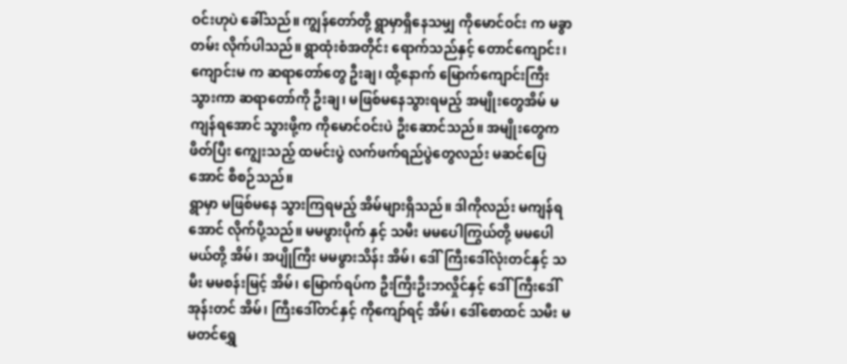ဝင်းဟုပဲ ခေါ်သည်။ ကျွန်တော်တို့ ရွာမှာရှိနေသမျှ ကိုမောင်ဝင်း က မခွာတမ်း လိုက်ပါသည်။ ရွာထုံးစံအတိုင်း ရောက်သည်နှင့် တောင်ကျောင်း၊ ကျောင်းမ က ဆရာတော်တွေ ဦးချ၊ ထို့နောက် မြောက်ကျောင်းကြီးသွားကာ ဆရာတော်ကို ဦးချ၊ မဖြစ်မနေသွားရမည့် အမျိုးတွေအိမ် မကျန်ရအောင် သွားဖို့က ကိုမောင်ဝင်းပဲ ဦးဆောင်သည်။ အမျိုးတွေက ဖိတ်ပြီး ကျွေးသည့် ထမင်းပွဲ လက်ဖက်ရည်ပွဲတွေလည်း မဆင်ပြေအောင် စီစဉ်သည်။
ရွာမှာ မဖြစ်မနေ သွားကြရမည့် အိမ်များရှိသည်။ ဒါကိုလည်း မကျန်ရအောင် လိုက်ပို့သည်။ မမဖွားပိုက် နှင့် သမီး မမပေါကြွယ်တို့ မမပေါမယ်တို့ အိမ်၊ အပျိုကြီး မမဖွားသိန်း အိမ်၊ ဒေါ်ကြီးဒေါ်လုံးတင်နှင့် သမီး မမစန်းမြင့် အိမ်၊ မြောက်ရပ်က ဦးကြီးဦးဘလှိုင်နှင့် ဒေါ်ကြီးဒေါ်အုန်းတင် အိမ်၊ ကြီးဒေါ်တင်နှင့် ကိုကျော်ရင့် အိမ်၊ ဒေါ်စောထင် သမီး မမတင်ရွှေ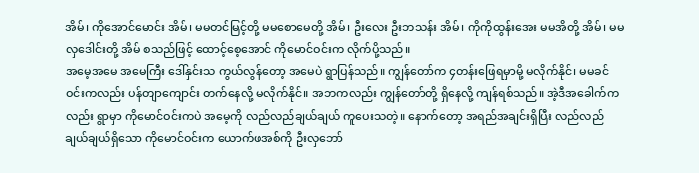အိမ်၊ ကိုအောင်မောင်း အိမ်၊ မမတင်မြင့်တို့ မမစောမေတို့ အိမ်၊ ဦးလေး ဦးဘသန်း အိမ်၊ ကိုကိုထွန်းအေး မမအိတို့ အိမ်၊ မမလှဒေါင်းတို့ အိမ် စသည်ဖြင့် ထောင့်စေ့အောင် ကိုမောင်ဝင်းက လိုက်ပို့သည်။
အမေ့အမေ အမေကြီး ဒေါ်နှင်းသ ကွယ်လွန်တော့ အမေပဲ ရွာပြန်သည်။ ကျွန်တော်က ၄တန်းဖြေရမှာမို့ မလိုက်နိုင်၊ မမခင်ဝင်းကလည်း ပန်တျာကျောင်း တက်နေလို့ မလိုက်နိုင်။ အဘကလည်း ကျွန်တော်တို့ ရှိနေလို့ ကျန်ရစ်သည်။ အဲ့ဒီအခေါက်ကလည်း ရွာမှာ ကိုမောင်ဝင်းကပဲ အမေ့ကို လည်လည်ချယ်ချယ် ကူပေးသတဲ့။ နောက်တော့ အရည်အချင်းရှိပြီး လည်လည်ချယ်ချယ်ရှိသော ကိုမောင်ဝင်းက ယောက်ဖအစ်ကို ဦးလှဘော်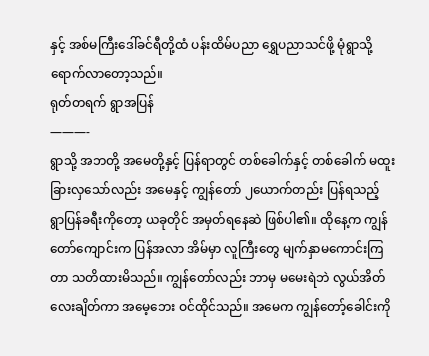နှင့် အစ်မကြီးဒေါ်ခင်ရီတို့ထံ ပန်းထိမ်ပညာ ရွှေပညာသင်ဖို့ မုံရွာသို့ ရောက်လာတော့သည်။
ရုတ်တရက် ရွာအပြန်
———-
ရွာသို့ အဘတို့ အမေတို့နှင့် ပြန်ရာတွင် တစ်ခေါက်နှင့် တစ်ခေါက် မထူးခြားလှသော်လည်း အမေနှင့် ကျွန်တော် ၂ယောက်တည်း ပြန်ရသည့် ရွာပြန်ခရီးကိုတော့ ယခုတိုင် အမှတ်ရနေဆဲ ဖြစ်ပါ၏။ ထိုနေ့က ကျွန်တော်ကျောင်းက ပြန်အလာ အိမ်မှာ လူကြီးတွေ မျက်နှာမကောင်းကြတာ သတိထားမိသည်။ ကျွန်တော်လည်း ဘာမှ မမေးရဲဘဲ လွယ်အိတ်လေးချိတ်ကာ အမေ့ဘေး ဝင်ထိုင်သည်။ အမေက ကျွန်တော့်ခေါင်းကို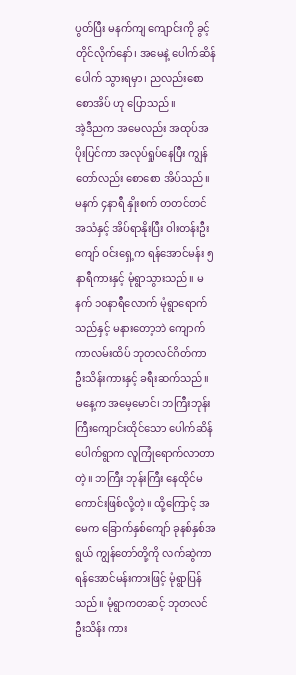ပွတ်ပြီး မနက်ကျ ကျောင်းကို ခွင့်တိုင်လိုက်နော်၊ အမေနဲ့ ပေါက်ဆိန်ပေါက် သွားရမှာ၊ ညလည်းစောစောအိပ် ဟု ပြောသည်။
အဲ့ဒီညက အမေလည်း အထုပ်အပိုးပြင်ကာ အလုပ်ရှုပ်နေပြီး ကျွန်တော်လည်း စောစော အိပ်သည်။ မနက် ၄နာရီ နှိုးစက် တတင်တင် အသံနှင့် အိပ်ရာနိုးပြီး ဝါးတန်းဦးကျော် ဝင်းရှေ့က ရန်အောင်မန်း ၅နာရီကားနှင့် မုံရွာသွားသည်။ မနက် ၁၀နာရီလောက် မုံရွာရောက်သည်နှင့် မနားတော့ဘဲ ကျောက်ကာလမ်းထိပ် ဘုတလင်ဂိတ်ကာ ဦးသိန်းကားနှင့် ခရီးဆက်သည်။
မနေ့က အမေ့မောင်၊ ဘကြီးဘုန်းကြီးကျောင်းထိုင်သော ပေါက်ဆိန်ပေါက်ရွာက လူကြုံရောက်လာတာတဲ့။ ဘကြီး ဘုန်းကြီး နေထိုင်မကောင်းဖြစ်လို့တဲ့။ ထို့ကြောင့် အမေက ခြောက်နှစ်ကျော် ခုနစ်နှစ်အရွယ် ကျွန်တော်တို့ကို လက်ဆွဲကာ ရန်အောင်မန်းကားဖြင့် မုံရွာပြန်သည်။ မုံရွာကတဆင့် ဘုတလင် ဦးသိန်း ကား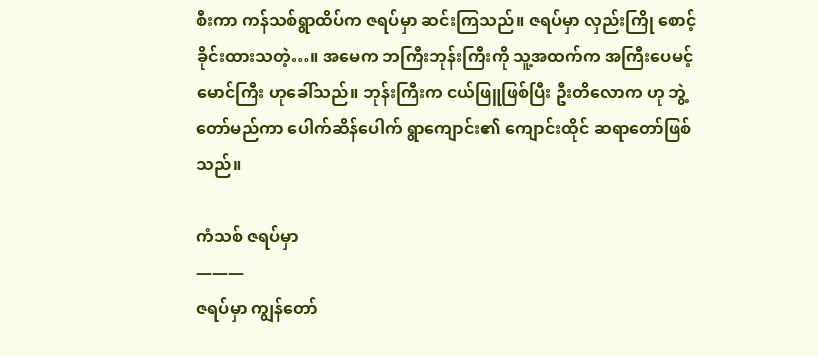စီးကာ ကန်သစ်ရွာထိပ်က ဇရပ်မှာ ဆင်းကြသည်။ ဇရပ်မှာ လှည်းကြို စောင့်ခိုင်းထားသတဲ့…။ အမေက ဘကြီးဘုန်းကြီးကို သူ့အထက်က အကြီးပေမင့် မောင်ကြီး ဟုခေါ်သည်။ ဘုန်းကြီးက ငယ်ဖြူဖြစ်ပြီး ဦးတိလောက ဟု ဘွဲ့တော်မည်ကာ ပေါက်ဆိန်ပေါက် ရွာကျောင်း၏ ကျောင်းထိုင် ဆရာတော်ဖြစ်သည်။

ကံသစ် ဇရပ်မှာ
———
ဇရပ်မှာ ကျွန်တော်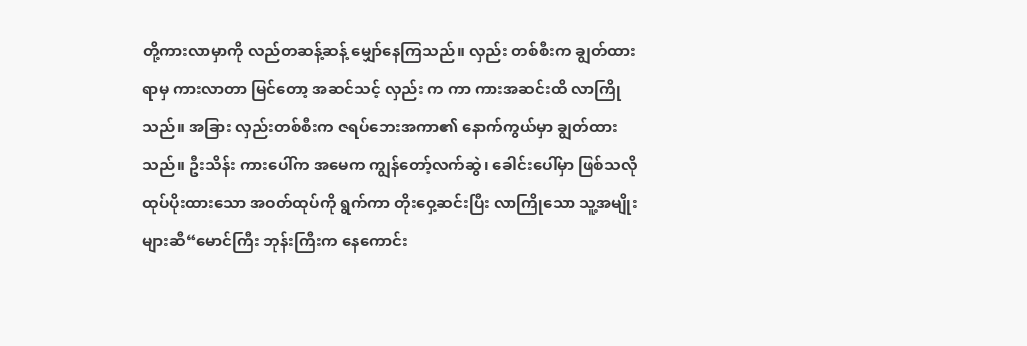တို့ကားလာမှာကို လည်တဆန့်ဆန့် မျှော်နေကြသည်။ လှည်း တစ်စီးက ချွတ်ထားရာမှ ကားလာတာ မြင်တော့ အဆင်သင့် လှည်း က ကာ ကားအဆင်းထိ လာကြိုသည်။ အခြား လှည်းတစ်စီးက ဇရပ်ဘေးအကာ၏ နောက်ကွယ်မှာ ချွတ်ထားသည်။ ဦးသိန်း ကားပေါ်က အမေက ကျွန်တော့်လက်ဆွဲ၊ ခေါင်းပေါ်မှာ ဖြစ်သလို ထုပ်ပိုးထားသော အဝတ်ထုပ်ကို ရွက်ကာ တိုးဝှေ့ဆင်းပြီး လာကြိုသော သူ့အမျိုးများဆီ“မောင်ကြီး ဘုန်းကြီးက နေကောင်း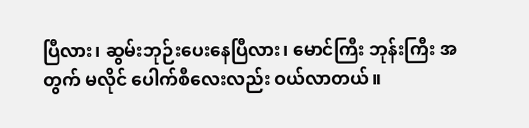ပြီလား၊ ဆွမ်းဘုဉ်းပေးနေပြီလား၊ မောင်ကြီး ဘုန်းကြီး အတွက် မလိုင် ပေါက်စီလေးလည်း ဝယ်လာတယ်။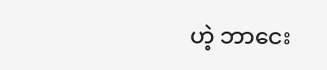ဟဲ့ ဘာငေး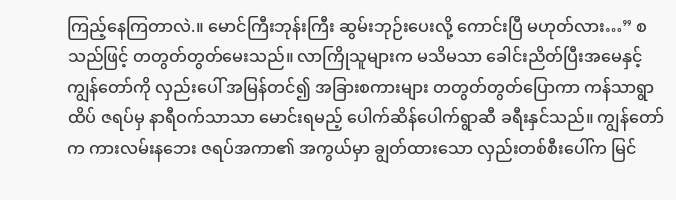ကြည့်နေကြတာလဲ.။ မောင်ကြီးဘုန်းကြီး ဆွမ်းဘုဉ်းပေးလို့ ကောင်းပြီ မဟုတ်လား…” စသည်ဖြင့် တတွတ်တွတ်မေးသည်။ လာကြိုသူများက မသိမသာ ခေါင်းညိတ်ပြီးအမေနှင့် ကျွန်တော်ကို လှည်းပေါ် အမြန်တင်၍ အခြားစကားများ တတွတ်တွတ်ပြောကာ ကန်သာရွာထိပ် ဇရပ်မှ နာရီဝက်သာသာ မောင်းရမည့် ပေါက်ဆိန်ပေါက်ရွာဆီ ခရီးနှင်သည်။ ကျွန်တော်က ကားလမ်းနဘေး ဇရပ်အကာ၏ အကွယ်မှာ ချွတ်ထားသော လှည်းတစ်စီးပေါ်က မြင်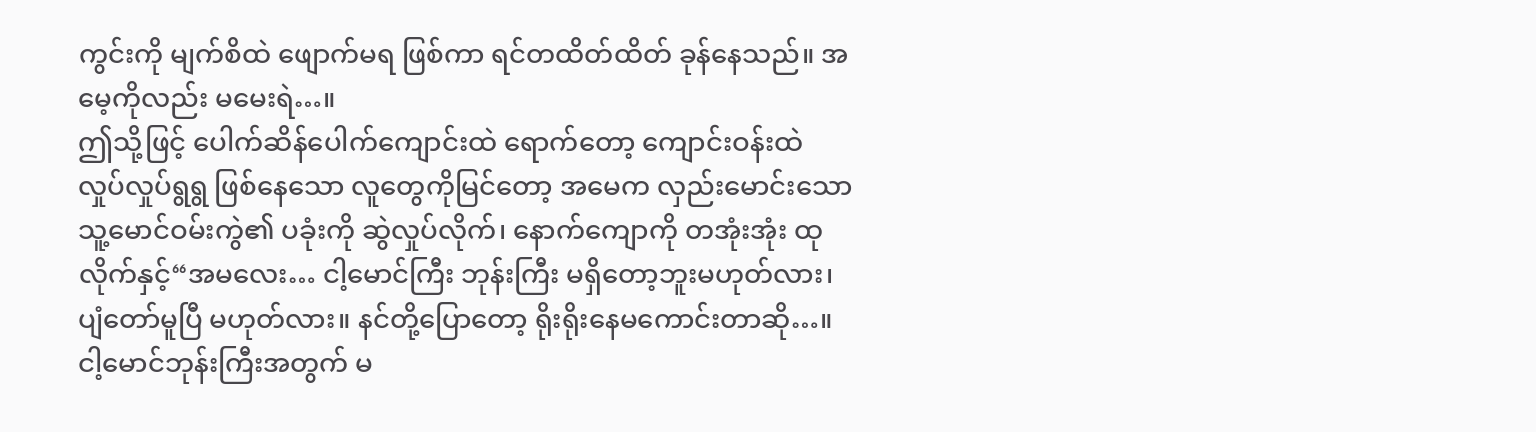ကွင်းကို မျက်စိထဲ ဖျောက်မရ ဖြစ်ကာ ရင်တထိတ်ထိတ် ခုန်နေသည်။ အမေ့ကိုလည်း မမေးရဲ…။
ဤသို့ဖြင့် ပေါက်ဆိန်ပေါက်ကျောင်းထဲ ရောက်တော့ ကျောင်းဝန်းထဲ လှုပ်လှုပ်ရွရွ ဖြစ်နေသော လူတွေကိုမြင်တော့ အမေက လှည်းမောင်းသော သူ့မောင်ဝမ်းကွဲ၏ ပခုံးကို ဆွဲလှုပ်လိုက်၊ နောက်ကျောကို တအုံးအုံး ထုလိုက်နှင့်“အမလေး… ငါ့မောင်ကြီး ဘုန်းကြီး မရှိတော့ဘူးမဟုတ်လား၊ ပျံတော်မူပြီ မဟုတ်လား။ နင်တို့ပြောတော့ ရိုးရိုးနေမကောင်းတာဆို…။ ငါ့မောင်ဘုန်းကြီးအတွက် မ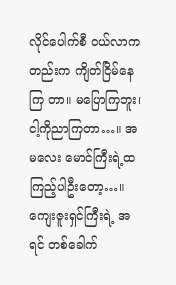လိုင်ပေါက်စီ ဝယ်လာကတည်းက ကျိတ်ငြိမ်နေကြ တာ။ မပြောကြဘူး၊ ငါ့ကိုညာကြတာ…။ အမလေး မောင်ကြီးရဲ့ထကြည့်ပါဦးတော့…။ ကျေးဇူးရှင်ကြီးရဲ့ အရင် တစ်ခေါက်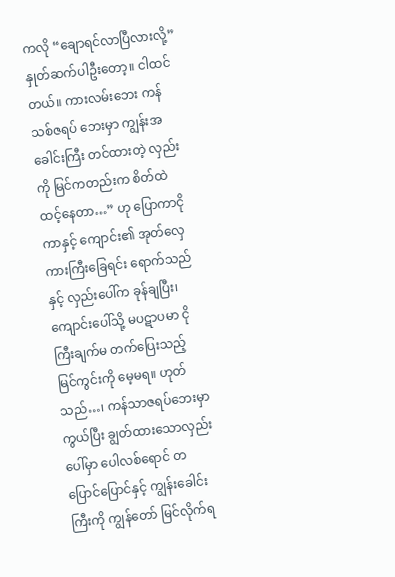ကလို “ချောရင်လာပြီလားလို့”နှုတ်ဆက်ပါဦးတော့။ ငါထင်တယ်။ ကားလမ်းဘေး ကန်သစ်ဇရပ် ဘေးမှာ ကျွန်းအခေါင်းကြီး တင်ထားတဲ့ လှည်းကို မြင်ကတည်းက စိတ်ထဲ ထင့်နေတာ…” ဟု ပြောကာငိုကာနှင့် ကျောင်း၏ အုတ်လှေကားကြီးခြေရင်း ရောက်သည်နှင့် လှည်းပေါ်က ခုန်ချပြီး၊ ကျောင်းပေါ်သို့ မပဋာပမာ ငိုကြီးချက်မ တက်ပြေးသည့် မြင်ကွင်းကို မေ့မရ။ ဟုတ်သည်…၊ ကန်သာဇရပ်ဘေးမှာကွယ်ပြီး ချွတ်ထားသောလှည်းပေါ်မှာ ပေါလစ်ရောင် တပြောင်ပြောင်နှင့် ကျွန်းခေါင်းကြီးကို ကျွန်တော် မြင်လိုက်ရ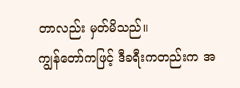တာလည်း မှတ်မိသည်။
ကျွန်တော်ကဖြင့် ဒီခရီးကတည်းက အ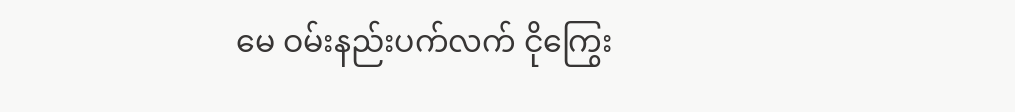မေ ဝမ်းနည်းပက်လက် ငိုကြွေး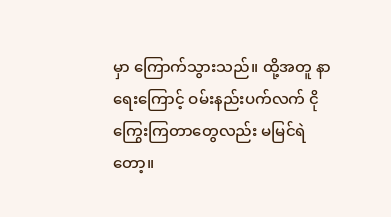မှာ ကြောက်သွားသည်။ ထို့အတူ နာရေးကြောင့် ဝမ်းနည်းပက်လက် ငိုကြွေးကြတာတွေလည်း မမြင်ရဲတော့။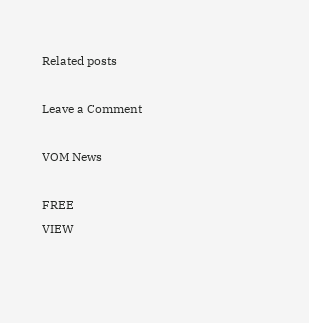Related posts

Leave a Comment

VOM News

FREE
VIEW